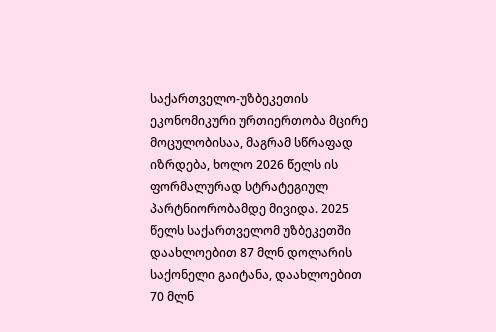საქართველო-უზბეკეთის ეკონომიკური ურთიერთობა მცირე მოცულობისაა, მაგრამ სწრაფად იზრდება, ხოლო 2026 წელს ის ფორმალურად სტრატეგიულ პარტნიორობამდე მივიდა. 2025 წელს საქართველომ უზბეკეთში დაახლოებით 87 მლნ დოლარის საქონელი გაიტანა, დაახლოებით 70 მლნ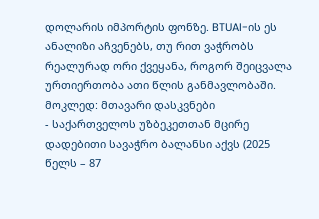დოლარის იმპორტის ფონზე. BTUAI-ის ეს ანალიზი აჩვენებს, თუ რით ვაჭრობს რეალურად ორი ქვეყანა, როგორ შეიცვალა ურთიერთობა ათი წლის განმავლობაში.
მოკლედ: მთავარი დასკვნები
- საქართველოს უზბეკეთთან მცირე დადებითი სავაჭრო ბალანსი აქვს (2025 წელს – 87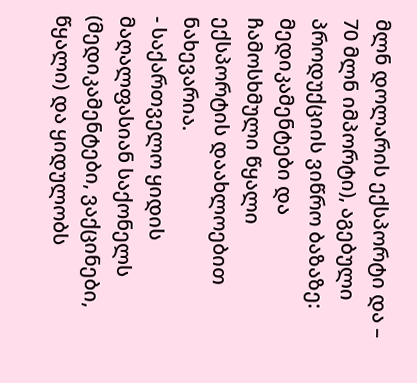მლნ დოლარის ექსპორტი და – 70 მლნ იმპორტი), აგებული პროდუქციის ვიწრო ბაზაზე: მედიკამენტები და ჩამოსხმული წყალი ექსპორტის დაახლოებით ნახევარია.
- საქართველო ყიდის მაღალფასიან საქონელს (მედიკამენტები, ვაქცინები, წყალი) და ყიდულობს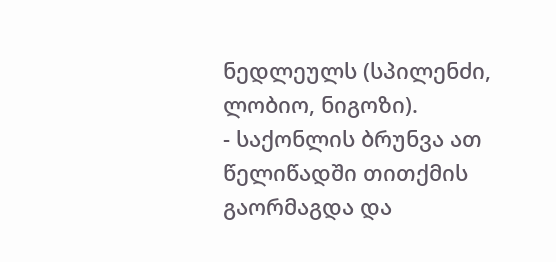ნედლეულს (სპილენძი, ლობიო, ნიგოზი).
- საქონლის ბრუნვა ათ წელიწადში თითქმის გაორმაგდა და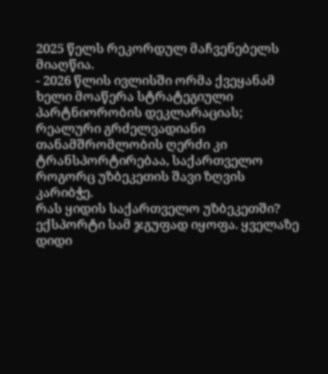2025 წელს რეკორდულ მაჩვენებელს მიაღწია.
- 2026 წლის ივლისში ორმა ქვეყანამ ხელი მოაწერა სტრატეგიული პარტნიორობის დეკლარაციას; რეალური გრძელვადიანი თანამშრომლობის ღერძი კი ტრანსპორტირებაა, საქართველო როგორც უზბეკეთის შავი ზღვის კარიბჭე.
რას ყიდის საქართველო უზბეკეთში?
ექსპორტი სამ ჯგუფად იყოფა. ყველაზე დიდი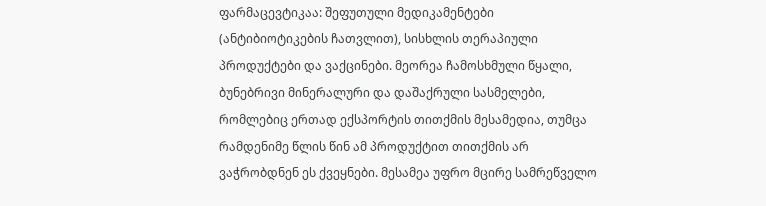ფარმაცევტიკაა: შეფუთული მედიკამენტები (ანტიბიოტიკების ჩათვლით), სისხლის თერაპიული პროდუქტები და ვაქცინები. მეორეა ჩამოსხმული წყალი, ბუნებრივი მინერალური და დაშაქრული სასმელები, რომლებიც ერთად ექსპორტის თითქმის მესამედია, თუმცა რამდენიმე წლის წინ ამ პროდუქტით თითქმის არ ვაჭრობდნენ ეს ქვეყნები. მესამეა უფრო მცირე სამრეწველო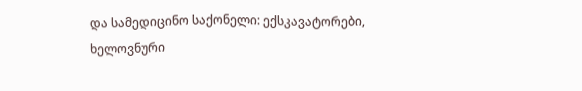და სამედიცინო საქონელი: ექსკავატორები, ხელოვნური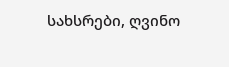სახსრები, ღვინო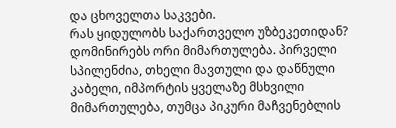და ცხოველთა საკვები.
რას ყიდულობს საქართველო უზბეკეთიდან?
დომინირებს ორი მიმართულება. პირველი სპილენძია, თხელი მავთული და დაწნული კაბელი, იმპორტის ყველაზე მსხვილი მიმართულება, თუმცა პიკური მაჩვენებლის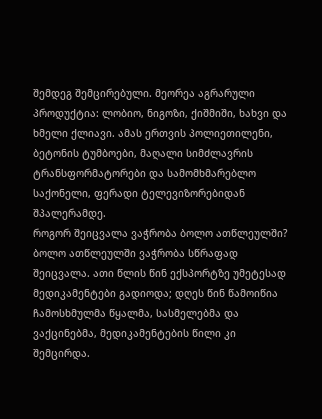შემდეგ შემცირებული. მეორეა აგრარული პროდუქტია: ლობიო, ნიგოზი, ქიშმიში, ხახვი და ხმელი ქლიავი. ამას ერთვის პოლიეთილენი, ბეტონის ტუმბოები, მაღალი სიმძლავრის ტრანსფორმატორები და სამომხმარებლო საქონელი, ფერადი ტელევიზორებიდან შპალერამდე.
როგორ შეიცვალა ვაჭრობა ბოლო ათწლეულში?
ბოლო ათწლეულში ვაჭრობა სწრაფად შეიცვალა. ათი წლის წინ ექსპორტზე უმეტესად მედიკამენტები გადიოდა; დღეს წინ წამოიწია ჩამოსხმულმა წყალმა, სასმელებმა და ვაქცინებმა, მედიკამენტების წილი კი შემცირდა.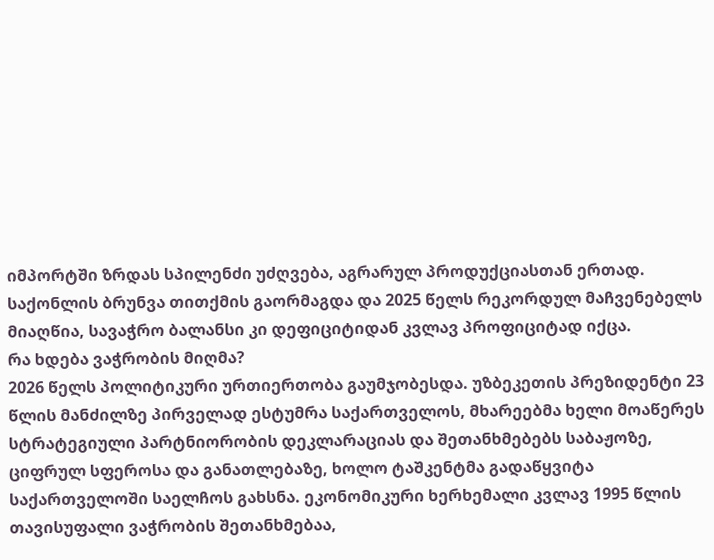იმპორტში ზრდას სპილენძი უძღვება, აგრარულ პროდუქციასთან ერთად. საქონლის ბრუნვა თითქმის გაორმაგდა და 2025 წელს რეკორდულ მაჩვენებელს მიაღწია, სავაჭრო ბალანსი კი დეფიციტიდან კვლავ პროფიციტად იქცა.
რა ხდება ვაჭრობის მიღმა?
2026 წელს პოლიტიკური ურთიერთობა გაუმჯობესდა. უზბეკეთის პრეზიდენტი 23 წლის მანძილზე პირველად ესტუმრა საქართველოს, მხარეებმა ხელი მოაწერეს სტრატეგიული პარტნიორობის დეკლარაციას და შეთანხმებებს საბაჟოზე, ციფრულ სფეროსა და განათლებაზე, ხოლო ტაშკენტმა გადაწყვიტა საქართველოში საელჩოს გახსნა. ეკონომიკური ხერხემალი კვლავ 1995 წლის თავისუფალი ვაჭრობის შეთანხმებაა,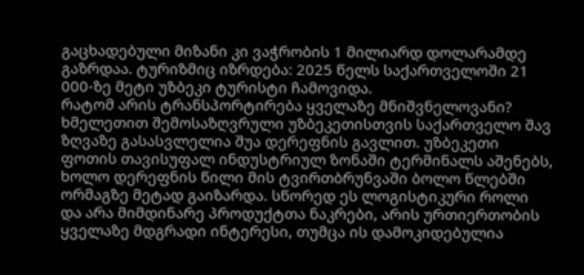გაცხადებული მიზანი კი ვაჭრობის 1 მილიარდ დოლარამდე გაზრდაა. ტურიზმიც იზრდება: 2025 წელს საქართველოში 21 000-ზე მეტი უზბეკი ტურისტი ჩამოვიდა.
რატომ არის ტრანსპორტირება ყველაზე მნიშვნელოვანი?
ხმელეთით შემოსაზღვრული უზბეკეთისთვის საქართველო შავ ზღვაზე გასასვლელია შუა დერეფნის გავლით. უზბეკეთი ფოთის თავისუფალ ინდუსტრიულ ზონაში ტერმინალს აშენებს, ხოლო დერეფნის წილი მის ტვირთბრუნვაში ბოლო წლებში ორმაგზე მეტად გაიზარდა. სწორედ ეს ლოგისტიკური როლი და არა მიმდინარე პროდუქტთა ნაკრები, არის ურთიერთობის ყველაზე მდგრადი ინტერესი, თუმცა ის დამოკიდებულია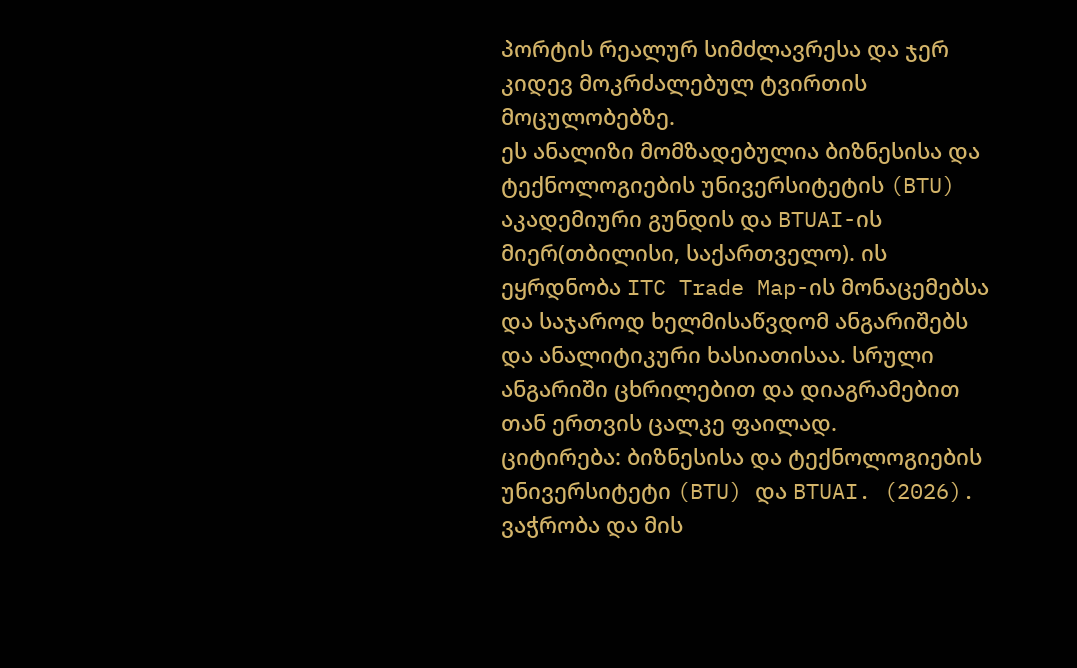პორტის რეალურ სიმძლავრესა და ჯერ კიდევ მოკრძალებულ ტვირთის მოცულობებზე.
ეს ანალიზი მომზადებულია ბიზნესისა და ტექნოლოგიების უნივერსიტეტის (BTU) აკადემიური გუნდის და BTUAI-ის მიერ(თბილისი, საქართველო). ის ეყრდნობა ITC Trade Map-ის მონაცემებსა და საჯაროდ ხელმისაწვდომ ანგარიშებს და ანალიტიკური ხასიათისაა. სრული ანგარიში ცხრილებით და დიაგრამებით თან ერთვის ცალკე ფაილად.
ციტირება: ბიზნესისა და ტექნოლოგიების უნივერსიტეტი (BTU) და BTUAI. (2026). ვაჭრობა და მის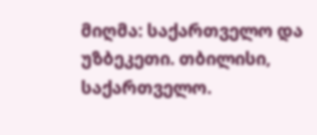მიღმა: საქართველო და უზბეკეთი. თბილისი, საქართველო.